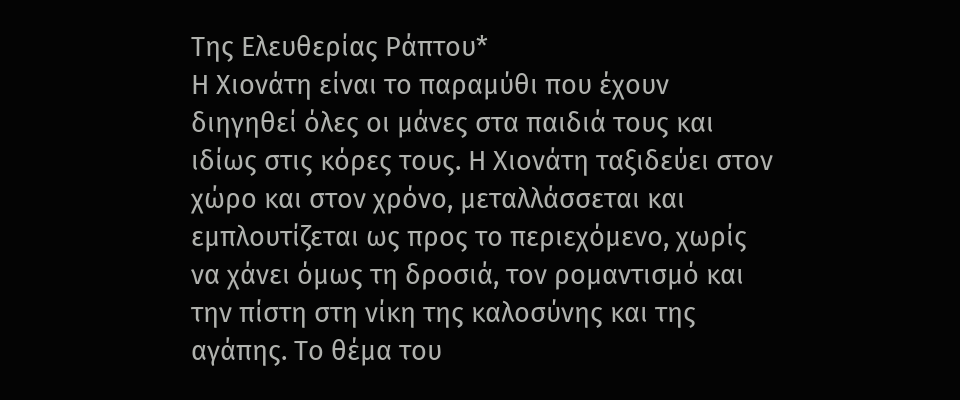Της Ελευθερίας Ράπτου*
Η Χιονάτη είναι το παραμύθι που έχουν διηγηθεί όλες οι μάνες στα παιδιά τους και ιδίως στις κόρες τους. Η Χιονάτη ταξιδεύει στον χώρο και στον χρόνο, μεταλλάσσεται και εμπλουτίζεται ως προς το περιεχόμενο, χωρίς να χάνει όμως τη δροσιά, τον ρομαντισμό και την πίστη στη νίκη της καλοσύνης και της αγάπης. Το θέμα του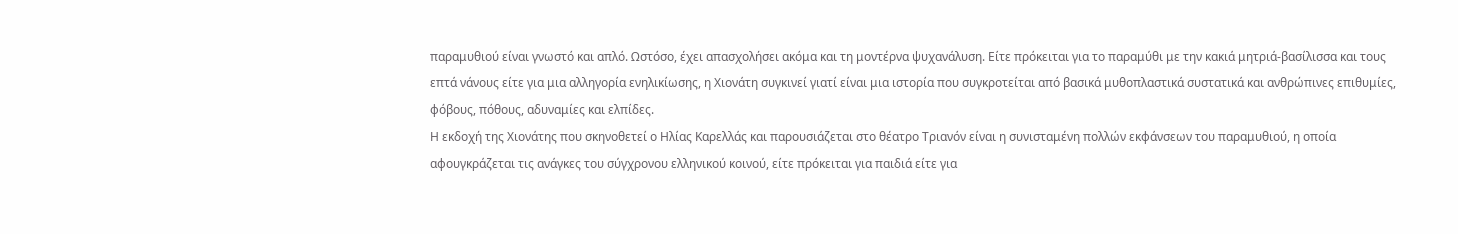παραμυθιού είναι γνωστό και απλό. Ωστόσο, έχει απασχολήσει ακόμα και τη μοντέρνα ψυχανάλυση. Είτε πρόκειται για το παραμύθι με την κακιά μητριά-βασίλισσα και τους επτά νάνους είτε για μια αλληγορία ενηλικίωσης, η Χιονάτη συγκινεί γιατί είναι μια ιστορία που συγκροτείται από βασικά μυθοπλαστικά συστατικά και ανθρώπινες επιθυμίες, φόβους, πόθους, αδυναμίες και ελπίδες.
Η εκδοχή της Χιονάτης που σκηνοθετεί ο Ηλίας Καρελλάς και παρουσιάζεται στο θέατρο Τριανόν είναι η συνισταμένη πολλών εκφάνσεων του παραμυθιού, η οποία αφουγκράζεται τις ανάγκες του σύγχρονου ελληνικού κοινού, είτε πρόκειται για παιδιά είτε για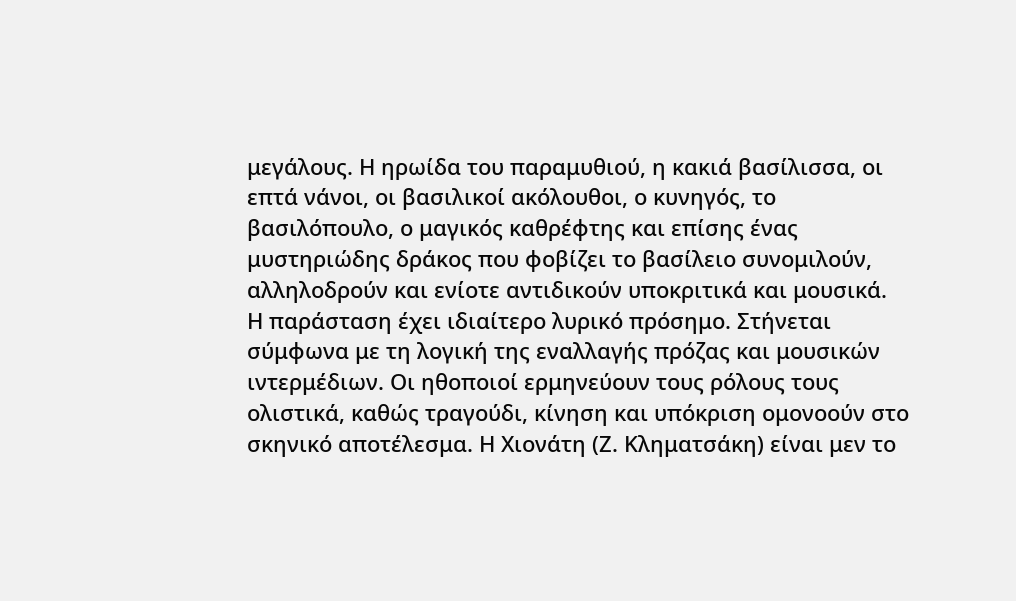μεγάλους. Η ηρωίδα του παραμυθιού, η κακιά βασίλισσα, οι επτά νάνοι, οι βασιλικοί ακόλουθοι, ο κυνηγός, το βασιλόπουλο, ο μαγικός καθρέφτης και επίσης ένας μυστηριώδης δράκος που φοβίζει το βασίλειο συνομιλούν, αλληλοδρούν και ενίοτε αντιδικούν υποκριτικά και μουσικά.
Η παράσταση έχει ιδιαίτερο λυρικό πρόσημο. Στήνεται σύμφωνα με τη λογική της εναλλαγής πρόζας και μουσικών ιντερμέδιων. Οι ηθοποιοί ερμηνεύουν τους ρόλους τους ολιστικά, καθώς τραγούδι, κίνηση και υπόκριση ομονοούν στο σκηνικό αποτέλεσμα. Η Χιονάτη (Ζ. Κληματσάκη) είναι μεν το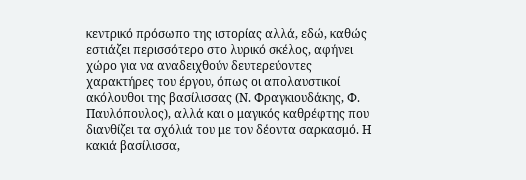κεντρικό πρόσωπο της ιστορίας αλλά, εδώ, καθώς εστιάζει περισσότερο στο λυρικό σκέλος, αφήνει χώρο για να αναδειχθούν δευτερεύοντες χαρακτήρες του έργου, όπως οι απολαυστικοί ακόλουθοι της βασίλισσας (Ν. Φραγκιουδάκης, Φ. Παυλόπουλος), αλλά και ο μαγικός καθρέφτης που διανθίζει τα σχόλιά του με τον δέοντα σαρκασμό. Η κακιά βασίλισσα,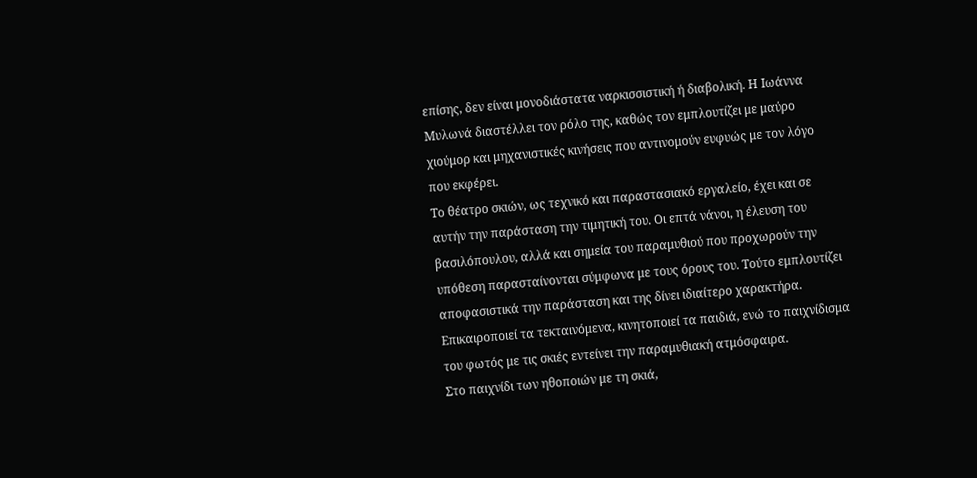επίσης, δεν είναι μονοδιάστατα ναρκισσιστική ή διαβολική. Η Ιωάννα Μυλωνά διαστέλλει τον ρόλο της, καθώς τον εμπλουτίζει με μαύρο χιούμορ και μηχανιστικές κινήσεις που αντινομούν ευφυώς με τον λόγο που εκφέρει.
Το θέατρο σκιών, ως τεχνικό και παραστασιακό εργαλείο, έχει και σε αυτήν την παράσταση την τιμητική του. Οι επτά νάνοι, η έλευση του βασιλόπουλου, αλλά και σημεία του παραμυθιού που προχωρούν την υπόθεση παρασταίνονται σύμφωνα με τους όρους του. Τούτο εμπλουτίζει αποφασιστικά την παράσταση και της δίνει ιδιαίτερο χαρακτήρα. Επικαιροποιεί τα τεκταινόμενα, κινητοποιεί τα παιδιά, ενώ το παιχνίδισμα του φωτός με τις σκιές εντείνει την παραμυθιακή ατμόσφαιρα.
Στο παιχνίδι των ηθοποιών με τη σκιά,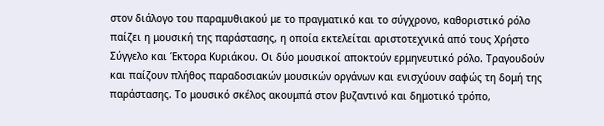στον διάλογο του παραμυθιακού με το πραγματικό και το σύγχρονο, καθοριστικό ρόλο παίζει η μουσική της παράστασης, η οποία εκτελείται αριστοτεχνικά από τους Χρήστο Σύγγελο και Έκτορα Κυριάκου. Οι δύο μουσικοί αποκτούν ερμηνευτικό ρόλο. Τραγουδούν και παίζουν πλήθος παραδοσιακών μουσικών οργάνων και ενισχύουν σαφώς τη δομή της παράστασης. Το μουσικό σκέλος ακουμπά στον βυζαντινό και δημοτικό τρόπο,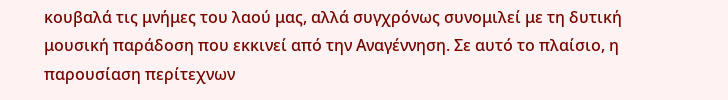κουβαλά τις μνήμες του λαού μας, αλλά συγχρόνως συνομιλεί με τη δυτική μουσική παράδοση που εκκινεί από την Αναγέννηση. Σε αυτό το πλαίσιο, η παρουσίαση περίτεχνων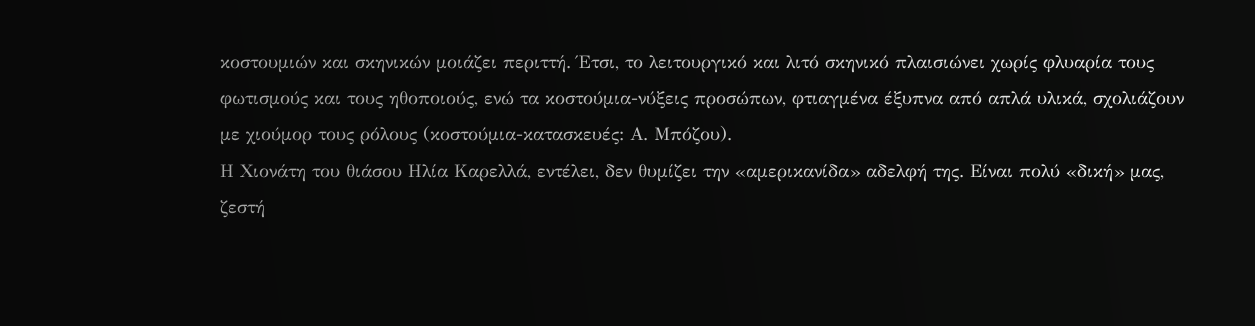κοστουμιών και σκηνικών μοιάζει περιττή. Έτσι, το λειτουργικό και λιτό σκηνικό πλαισιώνει χωρίς φλυαρία τους φωτισμούς και τους ηθοποιούς, ενώ τα κοστούμια-νύξεις προσώπων, φτιαγμένα έξυπνα από απλά υλικά, σχολιάζουν με χιούμορ τους ρόλους (κοστούμια-κατασκευές: Α. Μπόζου).
Η Χιονάτη του θιάσου Ηλία Καρελλά, εντέλει, δεν θυμίζει την «αμερικανίδα» αδελφή της. Είναι πολύ «δική» μας, ζεστή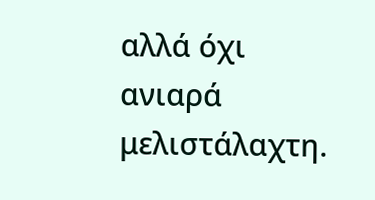αλλά όχι ανιαρά μελιστάλαχτη.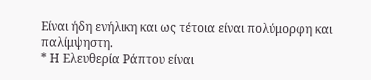Είναι ήδη ενήλικη και ως τέτοια είναι πολύμορφη και παλίμψηστη.
* Η Ελευθερία Ράπτου είναι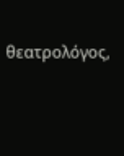θεατρολόγος,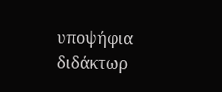υποψήφια διδάκτωρ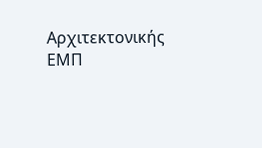Αρχιτεκτονικής ΕΜΠ